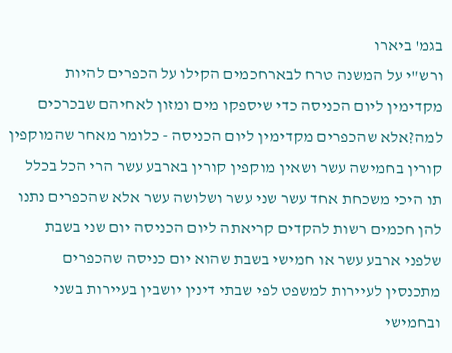בגמ' ביארו
ורש"י על המשנה טרח לבארחכמים הקילו על הכפרים להיות מקדימין ליום הכניסה כדי שיספקו מים ומזון לאחיהם שבכרכים
למה?אלא שהכפרים מקדימין ליום הכניסה - כלומר מאחר שהמוקפין קורין בחמישה עשר ושאין מוקפין קורין בארבע עשר הרי הכל בכלל תו היכי משכחת אחד עשר שני עשר ושלושה עשר אלא שהכפרים נתנו להן חכמים רשות להקדים קריאתה ליום הכניסה יום שני בשבת שלפני ארבע עשר או חמישי בשבת שהוא יום כניסה שהכפרים מתכנסין לעיירות למשפט לפי שבתי דינין יושבין בעיירות בשני ובחמישי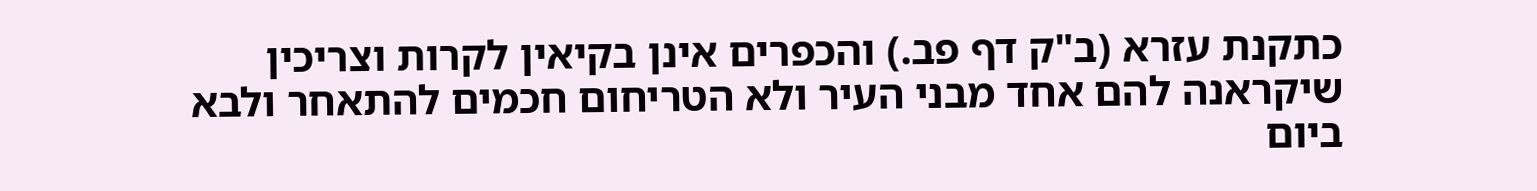כתקנת עזרא (ב"ק דף פב.) והכפרים אינן בקיאין לקרות וצריכין שיקראנה להם אחד מבני העיר ולא הטריחום חכמים להתאחר ולבא ביום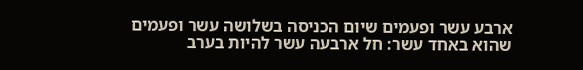ארבע עשר ופעמים שיום הכניסה בשלושה עשר ופעמים שהוא באחד עשר: חל ארבעה עשר להיות בערב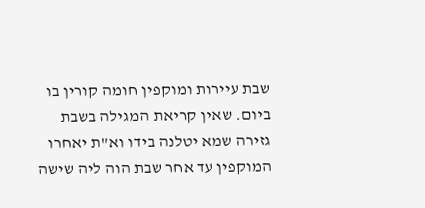שבת עיירות ומוקפין חומה קורין בו ביום. שאין קריאת המגילה בשבת גזירה שמא יטלנה בידו וא"ת יאחרו המוקפין עד אחר שבת הוה ליה שישה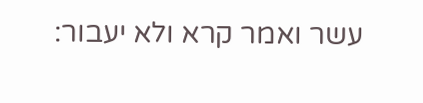עשר ואמר קרא ולא יעבור: